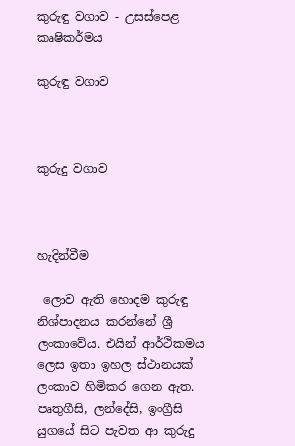කුරුඳු වගාව - උසස්පෙළ කෘෂිකර්මය

කුරුඳු වගාව



කුරුදු වගාව



හැදින්වීම

 ලොව ඇති හොදම කුරුඳු නිශ්පාදනය කරන්නේ ශ්‍රී ලංකාවේය. එයින් ආර්ථිකමය ලෙස ඉතා ඉහල ස්ථානයක් ලංකාව හිමිකර ගෙන ඇත. පෘතුගීසි, ලන්දේසි, ඉංග්‍රීසි යුගයේ සිට පැවත ආ කුරුදු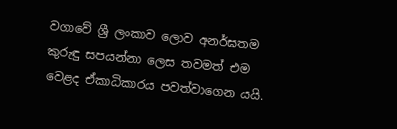වගාවේ ශ්‍රී ලංකාව ලොව අනර්ඝතම කුරුඳු සපයන්නා ලෙස තවමත් එම වෙළද ඒකාධිකාරය පවත්වාගෙන යයි.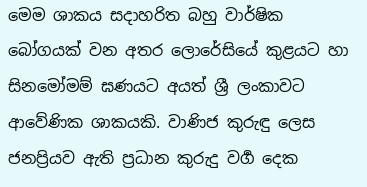මෙම ශාකය සදාහරිත බහු වාර්ෂික බෝගයක් වන අතර ලොරේසියේ කුළයට හා සිනමෝමම් ඝණයට අයත් ශ්‍රී ලංකාවට ආවේණික ශාකයකි. වාණිජ කුරුඳු ලෙස ජනප්‍රියව ඇති ප්‍රධාන කුරුදු වර්‍ග දෙක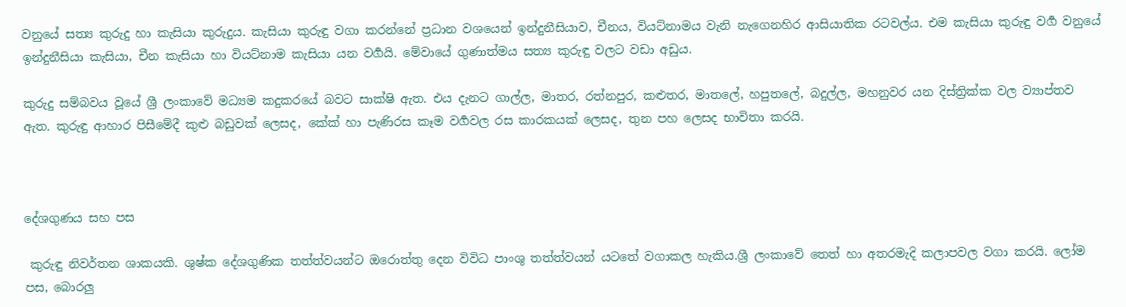වනුයේ සත්‍ය කුරුදු හා කැසියා කුරුදුය. කැසියා කුරුඳු වගා කරන්නේ ප්‍රධාන වශයෙන් ඉන්දුනීසියාව, චීනය, වියට්නාමය වැනි නැගෙනහිර ආසියාතික රටවල්ය. එම කැසියා කුරුඳු වර්‍ග වනුයේ ඉන්දුනීසියා කැසියා, චීන කැසියා හා වියට්නාම කැසියා යන වර්‍ගයි. මේවායේ ගුණාත්මය සත්‍ය කුරුඳු වලට වඩා අඩුය.

කුරුදු සම්බවය වූයේ ශ්‍රී ලංකාවේ මධ්‍යම කදුකරයේ බවට සාක්ෂි ඇත. එය දැනට ගාල්ල, මාතර, රත්නපුර, කළුතර, මාතලේ, හපුතලේ, බදුල්ල, මහනුවර යන දිස්ත්‍රික්ක වල ව්‍යාප්තව ඇත. කුරුඳු ආහාර පිසීමේදී කුළු බඩුවක් ලෙසද, කේක් හා පැණිරස කෑම වර්‍ගවල රස කාරකයක් ලෙසද, තුන පහ ලෙසද භාවිතා කරයි.



දේශගුණය සහ පස

 කුරුඳු නිවර්තන ශාකයකි. ශුෂ්ක දේශගුණික තත්ත්වයන්ට ඔරොත්තු දෙන විවිධ පාංශු තත්ත්වයන් යටතේ වගාකල හැකිය.ශ්‍රී ලංකාවේ තෙත් හා අතරමැදි කලාපවල වගා කරයි. ලෝම පස, බොරලු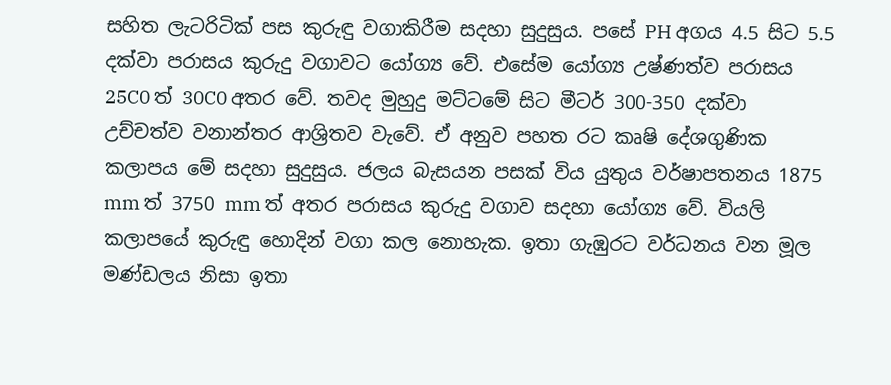සහිත ලැටරිටික් පස කුරුඳු වගාකිරීම සදහා සුදුසුය. පසේ PH අගය 4.5 සිට 5.5 දක්වා පරාසය කුරුදු වගාවට යෝග්‍ය වේ. එසේම යෝග්‍ය උෂ්ණත්ව පරාසය 25C0 ත් 30C0 අතර වේ. තවද මුහුදු මට්ටමේ සිට මීටර් 300-350 දක්වා උච්චත්ව වනාන්තර ආශ්‍රිතව වැවේ. ඒ අනුව පහත රට කෘෂි දේශගුණික කලාපය මේ සදහා සුදුසුය. ජලය බැසයන පසක් විය යුතුය වර්ෂාපතනය 1875 mm ත් 3750 mm ත් අතර පරාසය කුරුදු වගාව සදහා යෝග්‍ය වේ. වියලි කලාපයේ කුරුඳු හොදින් වගා කල නොහැක. ඉතා ගැඹුරට වර්ධනය වන මූල මණ්ඩලය නිසා ඉතා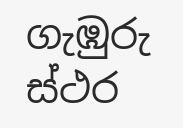ගැඹුරු ස්ථර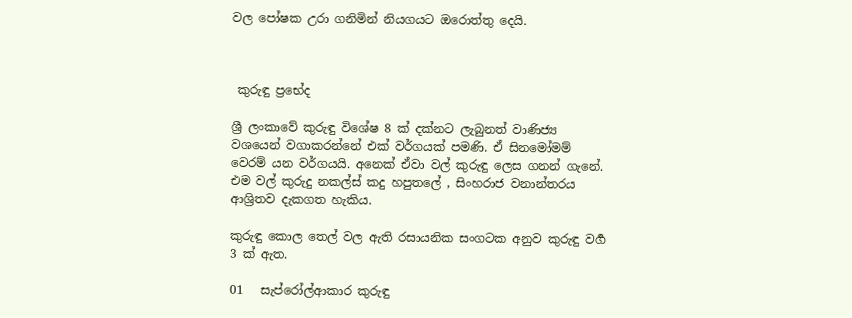වල පෝෂක උරා ගනිමින් නියගයට ඔරොත්තු දෙයි.



 කුරුඳු ප්‍රභේද

ශ්‍රී ලංකාවේ කුරුඳු විශේෂ 8 ක් දක්නට ලැබුනත් වාණිජ්‍ය වශයෙන් වගාකරන්නේ එක් වර්ගයක් පමණි. ඒ සිනමෝමම් වෙරම් යන වර්ගයයි. අනෙක් ඒවා වල් කුරුඳු ලෙස ගනන් ගැනේ. එම වල් කුරුදු නකල්ස් කදු හපුතලේ , සිංහරාජ වනාන්තරය ආශ්‍රිතව දැකගත හැකිය.

කුරුඳු කොල තෙල් වල ඇති රසායනික සංගටක අනුව කුරුඳු වර්‍ග 3 ක් ඇත.

01   සැප්රෝල්ආකාර කුරුඳු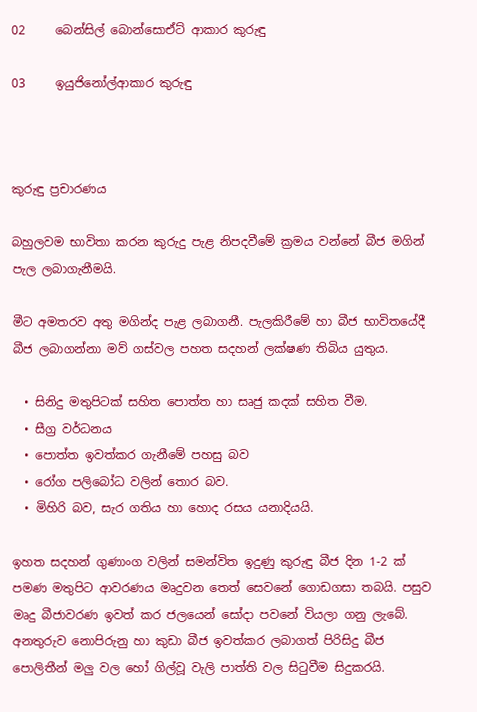02     බෙන්සිල් බොන්සොඒට් ආකාර කුරුඳු

03     ඉයුජිනෝල්ආකාර කුරුඳු



කුරුඳු ප්‍රචාරණය

බහුලවම භාවිතා කරන කුරුදු පැළ නිපදවීමේ ක්‍රමය වන්නේ බීජ මගින් පැල ලබාගැනීමයි.

මීට අමතරව අතු මගින්ද පැළ ලබාගනී. පැලකිරීමේ හා බීජ භාවිතයේදී බීජ ලබාගන්නා මව් ගස්වල පහත සදහන් ලක්ෂණ තිබිය යුතුය.

  • සිනිදු මතුපිටක් සහිත පොත්ත හා සෘජු කදක් සහිත වීම.
  • සීග්‍ර වර්ධනය
  • පොත්ත ඉවත්කර ගැනීමේ පහසු බව
  • රෝග පලිබෝධ වලින් තොර බව.
  • මිහිරි බව, සැර ගතිය හා හොද රසය යනාදියයි.

ඉහත සදහන් ගුණාංග වලින් සමන්විත ඉදුණු කුරුඳු බීජ දින 1-2 ක් පමණ මතුපිට ආවරණය මෘදුවන තෙත් සෙවනේ ගොඩගසා තබයි. පසුව මෘදු බීජාවරණ ඉවත් කර ජලයෙන් සෝදා පවනේ වියලා ගනු ලැබේ. අනතුරුව නොපිරුනු හා කුඩා බීජ ඉවත්කර ලබාගත් පිරිසිදු බීජ පොලිතීන් මලු වල හෝ ගිල්වූ වැලි පාත්ති වල සිටුවීම සිදුකරයි.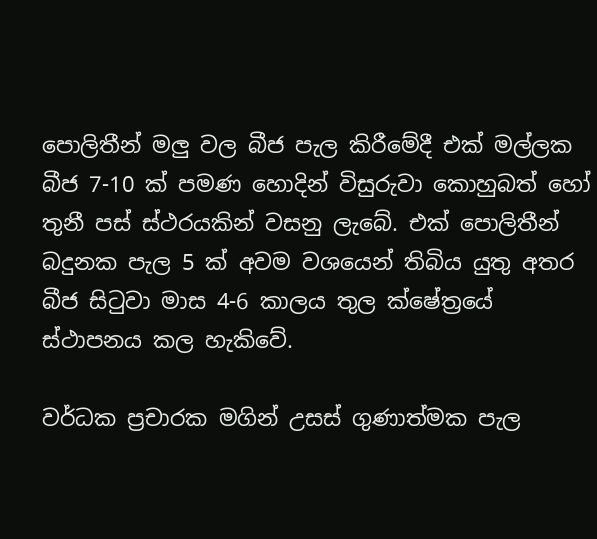පොලිතීන් මලු වල බීජ පැල කිරීමේදී එක් මල්ලක බීජ 7-10 ක් පමණ හොදින් විසුරුවා කොහුබත් හෝ තුනී පස් ස්ථරයකින් වසනු ලැබේ. එක් පොලිතීන් බදුනක පැල 5 ක් අවම වශයෙන් තිබිය යුතු අතර බීජ සිටුවා මාස 4-6 කාලය තුල ක්ෂේත්‍රයේ ස්ථාපනය කල හැකිවේ.

වර්ධක ප්‍රචාරක මගින් උසස් ගුණාත්මක පැල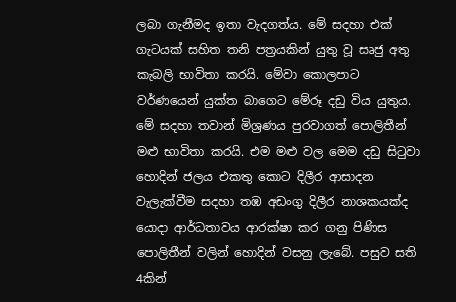ලබා ගැනීමද ඉතා වැදගත්ය. මේ සදහා එක් ගැටයක් සහිත තනි පත්‍රයකින් යුතු වූ සෘජු අතු කැබලි භාවිතා කරයි. මේවා කොලපාට වර්ණයෙන් යුක්ත බාගෙට මේරූ දඩු විය යුතුය. මේ සදහා තවාන් මිශ්‍රණය පුරවාගත් පොලිතීන් මළු භාවිතා කරයි. එම මළු වල මෙම දඩු සිටුවා හොදින් ජලය එකතු කොට දිලීර ආසාදන වැලැක්වීම සදහා තඹ අඩංගු දිලීර නාශකයක්ද යොදා ආර්ධතාවය ආරක්ෂා කර ගනු පිණිස පොලිතීන් වලින් හොදින් වසනු ලැබේ. පසුව සති 4කින්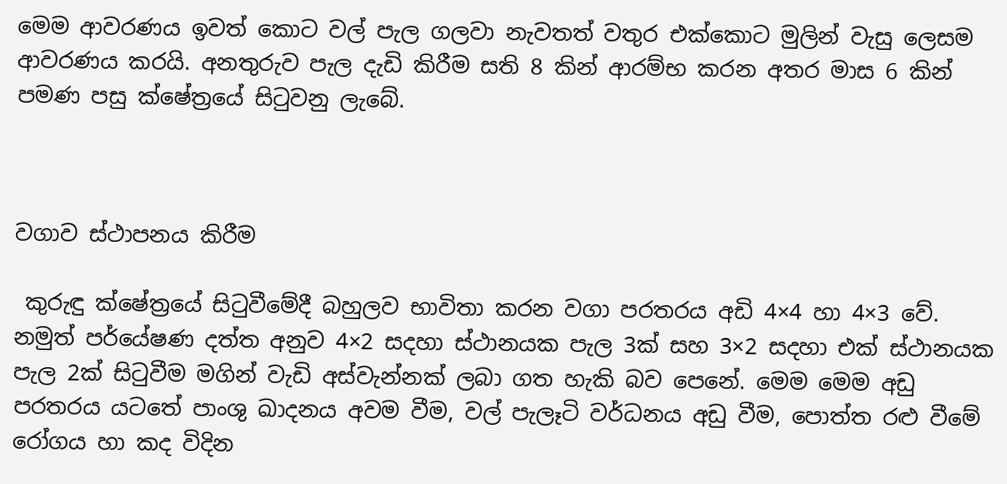මෙම ආවරණය ඉවත් කොට වල් පැල ගලවා නැවතත් වතුර එක්කොට මුලින් වැසු ලෙසම ආවරණය කරයි. අනතුරුව පැල දැඩි කිරීම සති 8 කින් ආරම්භ කරන අතර මාස 6 කින් පමණ පසු ක්ෂේත්‍රයේ සිටුවනු ලැබේ.



වගාව ස්ථාපනය කිරීම

 කුරුඳු ක්ෂේත්‍රයේ සිටුවීමේදී බහුලව භාවිතා කරන වගා පරතරය අඩි 4×4 හා 4×3 වේ. නමුත් පර්යේෂණ දත්ත අනුව 4×2 සදහා ස්ථානයක පැල 3ක් සහ 3×2 සදහා එක් ස්ථානයක පැල 2ක් සිටුවීම මගින් වැඩි අස්වැන්නක් ලබා ගත හැකි බව පෙනේ. මෙම මෙම අඩු පරතරය යටතේ පාංශු ඛාදනය අවම වීම, වල් පැලෑටි වර්ධනය අඩු වීම, පොත්ත රළු වීමේ රෝගය හා කද විදින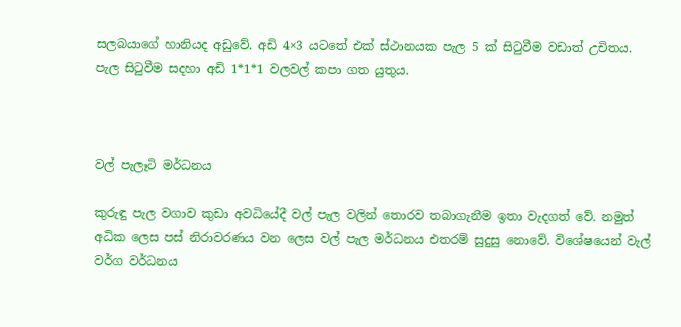සලබයාගේ හානියද අඩුවේ. අඩි 4×3 යටතේ එක් ස්ථානයක පැල 5 ක් සිටුවීම වඩාත් උචිතය. පැල සිටුවීම සදහා අඩි 1*1*1 වලවල් කපා ගත යුතුය.



වල් පැලෑටි මර්ධනය

කුරුඳු පැල වගාව කුඩා අවධියේදී වල් පැල වලින් තොරව තබාගැනීම ඉතා වැදගත් වේ. නමුත් අධික ලෙස පස් නිරාවරණය වන ලෙස වල් පැල මර්ධනය එතරම් සුදුසු නොවේ. විශේෂයෙන් වැල් වර්ග වර්ධනය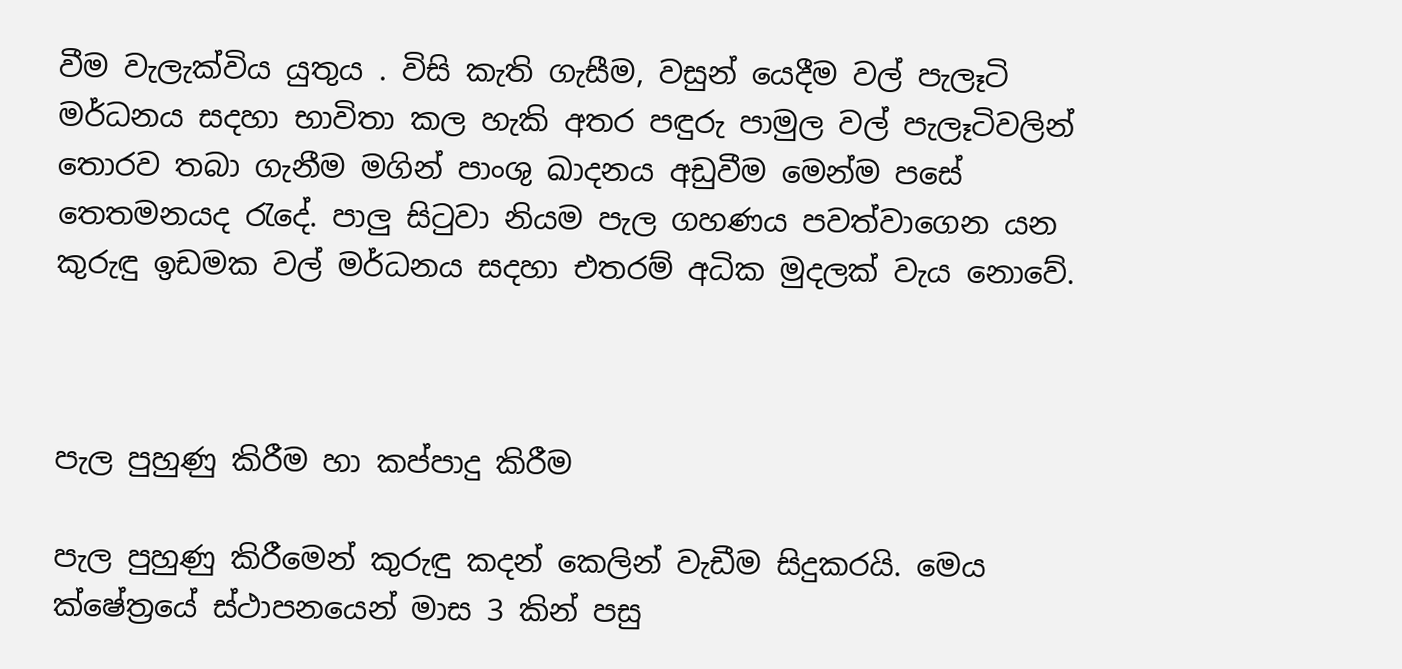වීම වැලැක්විය යුතුය . විසි කැති ගැසීම, වසුන් යෙදීම වල් පැලෑටි මර්ධනය සදහා භාවිතා කල හැකි අතර පඳුරු පාමුල වල් පැලෑටිවලින් තොරව තබා ගැනීම මගින් පාංශු ඛාදනය අඩුවීම මෙන්ම පසේ තෙතමනයද රැදේ. පාලු සිටුවා නියම පැල ගහණය පවත්වාගෙන යන කුරුඳු ඉඩමක වල් මර්ධනය සදහා එතරම් අධික මුදලක් වැය නොවේ.



පැල පුහුණු කිරීම හා කප්පාදු කිරීම

පැල පුහුණු කිරීමෙන් කුරුඳු කදන් කෙලින් වැඩීම සිදුකරයි. මෙය ක්ෂේත්‍රයේ ස්ථාපනයෙන් මාස 3 කින් පසු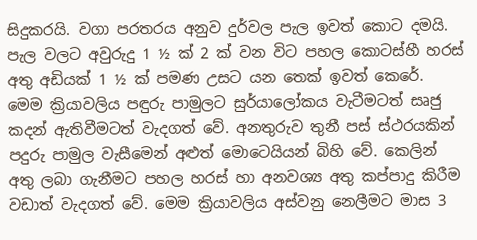සිදුකරයි. වගා පරතරය අනුව දුර්වල පැල ඉවත් ‍කොට දමයි. පැල වලට අවුරුදු 1 ½ ක් 2 ක් වන විට පහල කොටස්හී හරස් අතු අඩියක් 1 ½ ක් පමණ උසට යන තෙක් ඉවත් කෙරේ. මෙම ක්‍රියාවලිය පඳුරු පාමුලට සුර්යාලෝකය වැටීමටත් සෘජු කදන් ඇතිවීමටත් වැදගත් වේ. අනතුරුව තුනී පස් ස්ථරයකින් පදුරු පාමුල වැසීමෙන් අළුත් මොටෙයියන් බිහි වේ. කෙලින් අතු ලබා ගැනීමට පහල හරස් හා අනවශ්‍ය අතු කප්පාදු කිරීම වඩාත් වැදගත් වේ. මෙම ක්‍රියාවලිය අස්වනු නෙලීමට මාස 3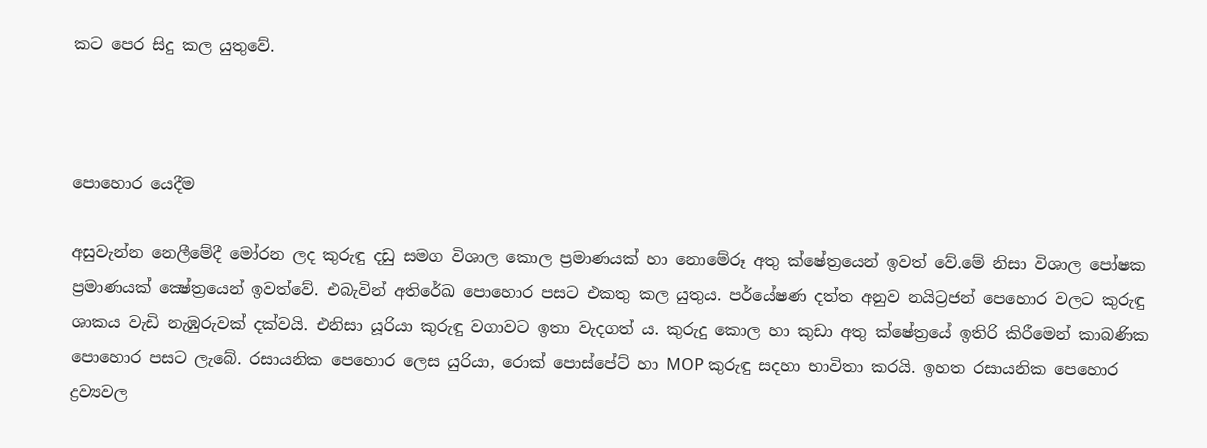කට පෙර සිදු කල යුතුවේ.



පොහොර යෙදීම

අසුවැන්න නෙලීමේදී මෝරන ලද කුරුඳු දඩු සමග විශාල කොල ප්‍රමාණයක් හා නොමේරූ අතු ක්ෂේත්‍රයෙන් ඉවත් වේ.මේ නිසා විශාල පෝෂක ප්‍රමාණයක් ක්‍ෂේත්‍රයෙන් ඉවත්වේ. එබැවින් අතිරේඛ පොහොර පසට එකතු කල යුතුය. පර්යේෂණ දත්ත අනුව නයිට්‍රජන් පෙහොර වලට කුරුඳු ශාකය වැඩි නැඹුරුවක් දක්වයි. එනිසා යූරියා කුරුඳු වගාවට ඉතා වැදගත් ය. කුරුදු කොල හා කුඩා අතු ක්ෂේත්‍රයේ ඉතිරි කිරීමෙන් කාබණික පොහොර පසට ලැබේ. රසායනික පෙහොර ලෙස යුරියා, රොක් පොස්පේට් හා MOP කුරුඳු සදහා භාවිතා කරයි. ඉහත රසායනික පෙහොර ද්‍රව්‍යවල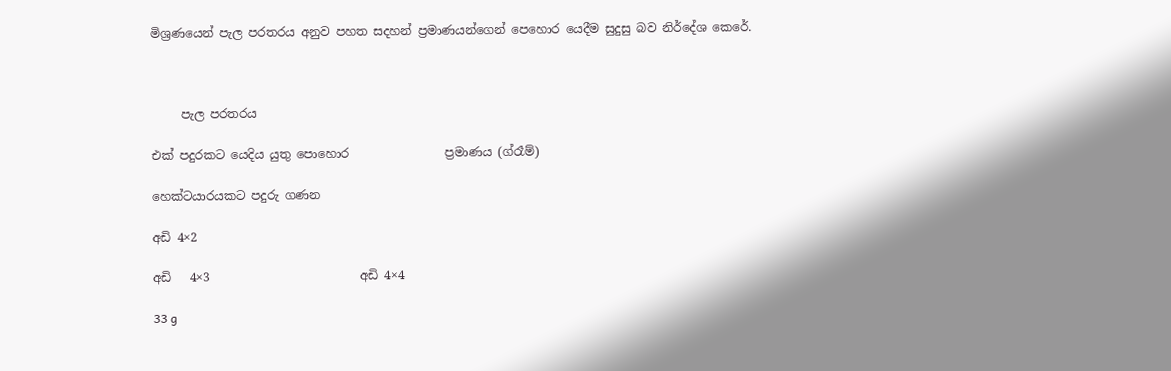මිශ්‍රණයෙන් පැල පරතරය අනුව පහත සදහන් ප්‍රමාණයන්ගෙන් පෙහොර යෙදීම සුදුසු බව නිර්දේශ කෙරේ.



     පැල පරතරය

එක් පදුරකට යෙදිය යුතු පොහොර                ප්‍රමාණය (ග්රෑම්)

හෙක්ටයාරයකට පදුරු ගණන

අඩි 4×2

අඩි   4×3                         අඩි 4×4

33 g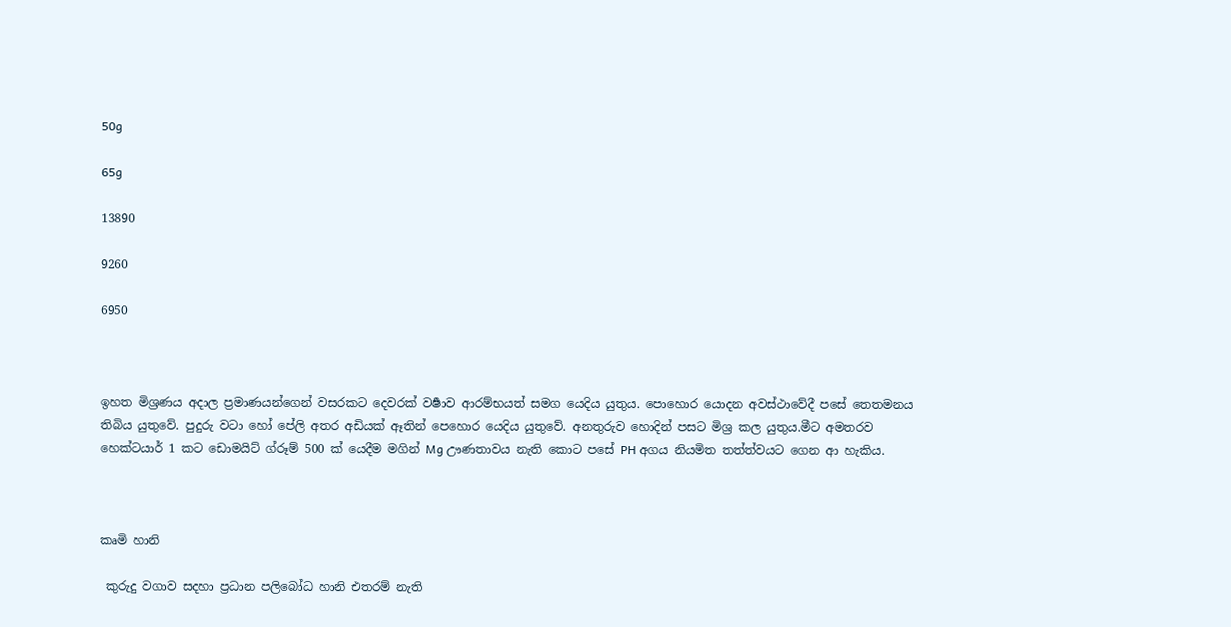50g

65g

13890

9260

6950



ඉහත මිශ්‍රණය අදාල ප්‍රමාණයන්‍ගෙන් වසරකට දෙවරක් වර්‍ෂාව ආරම්භයත් සමග යෙදිය යුතුය. පොහොර යොදන අවස්ථාවේදී පසේ තෙතමනය තිබිය යුතුවේ. පුදුරු වටා හෝ පේලි අතර අඩියක් ඈතින් පෙහොර යෙදිය යුතුවේ. අනතුරුව හොදින් පසට මිශ්‍ර කල යුතුය.මීට අමතරව හෙක්ටයාර් 1 කට ඩොමයිට් ග්රූම් 500 ක් යෙදීම මගින් Mg ඌණතාවය නැති කොට පසේ PH අගය නියමිත තත්ත්වයට ගෙන ආ හැකිය.



කෘමි හානි

 කුරුදු වගාව සදහා ප්‍රධාන පලිබෝධ හානි එතරම් නැති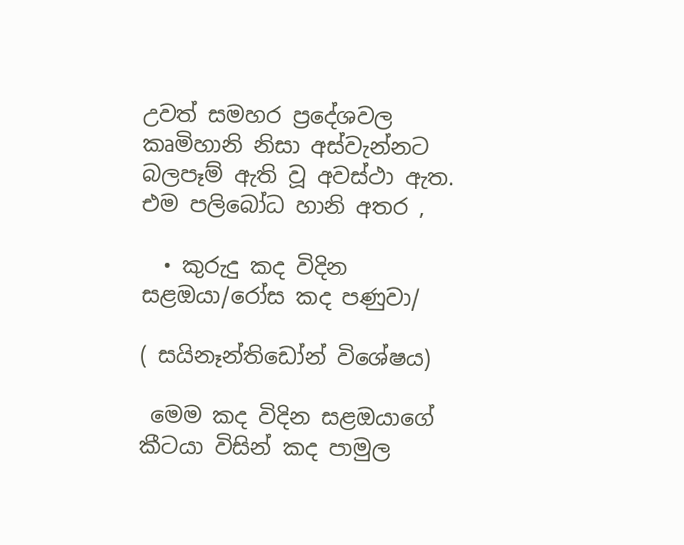උවත් සමහර ප්‍රදේශවල කෘමිහානි නිසා අස්වැන්නට බලපෑම් ඇති වූ අවස්ථා ඇත. එම පලිබෝධ හානි අතර ,

  • කුරුදු කද විදින සළඔයා/රෝස කද පණුවා/

( සයිනෑන්තිඩෝන් විශේෂය)

 මෙම කද විදින සළඔයාගේ කීටයා විසින් කද පාමුල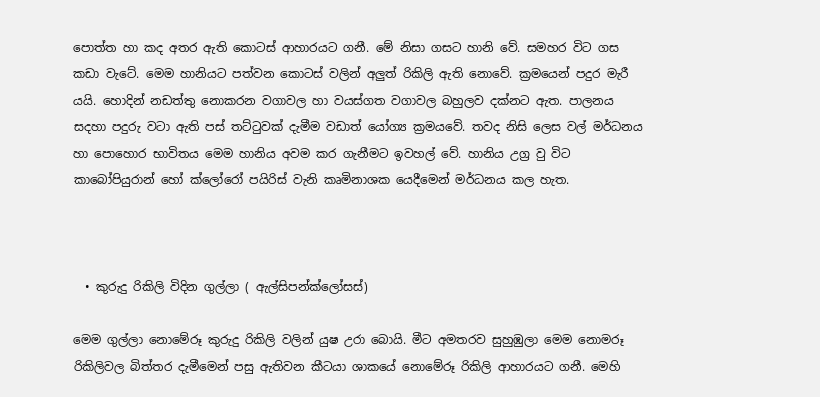පොත්ත හා කද අතර ඇති කොටස් ආහාරයට ගනී. මේ නිසා ගසට හානි වේ. සමහර විට ගස කඩා වැටේ. මෙම හානියට පත්වන කොටස් වලින් අලුත් රිකිලි ඇති නොවේ. ක්‍රමයෙන් පදුර මැරී යයි. හොදින් නඩත්තු නොකරන වගාවල හා වයස්ගත වගාවල බහුලව දක්නට ඇත. පාලනය සදහා පදුරු වටා ඇති පස් තට්ටුවක් දැමීම වඩාත් යෝග්‍ය ක්‍රමයවේ. තවද නිසි ලෙස වල් මර්ධනය හා පොහොර භාවිතය මෙම හානිය අවම කර ගැනීමට ඉවහල් වේ. හානිය උග්‍ර වු විට කාබෝපියුරාන් හෝ ක්ලෝරෝ පයිරිස් වැනි කෘමිනාශක යෙදීමෙන් මර්ධනය කල හැත.



  • කුරුදු රිකිලි විදින ගුල්ලා ( ඇල්සිපන්ක්ලෝසස්)

මෙම ගුල්ලා නොමේරූ කුරුදු රිකිලි වලින් යුෂ උරා බොයි. මීට අමතරව සුහුඹුලා මෙම නොමරූ රිකිලිවල බිත්තර දැමීමෙන් පසු ඇතිවන කීටයා ශාකයේ නොමේරූ රිකිලි ආහාරයට ගනී. මෙහි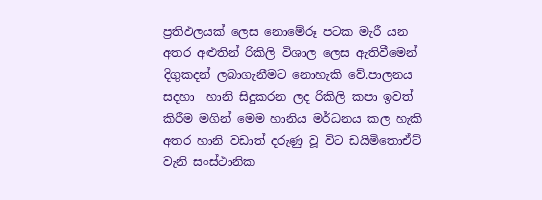ප්‍රතිඵලයක් ලෙස නොමේරූ පටක මැරී යන අතර අළුතින් රිකිලි විශාල ලෙස ඇතිවීමෙන් දිගුකදන් ලබාගැනීමට නොහැකි වේ.පාලනය සදහා  හානි සිදුකරන ලද රිකිලි කපා ඉවත් කිරීම මගින් මෙම හානිය මර්ධනය කල හැකි අතර හානි වඩාත් දරුණු වූ විට ඩයිමිතොඒට් වැනි සංස්ථානික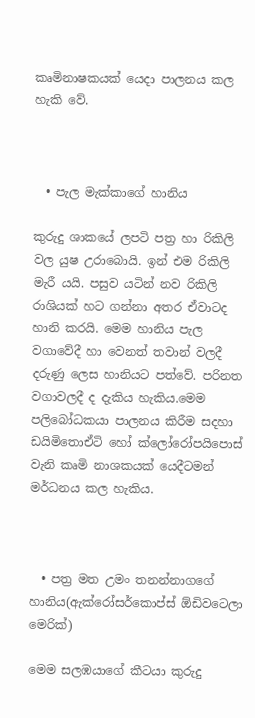කෘමිනාෂකයක් යෙදා පාලනය කල හැකි වේ.



  • පැල මැක්කාගේ හානිය

කුරුදු ශාකයේ ලපටි පත්‍ර හා රිකිලි වල යුෂ උරාබොයි. ඉන් එම රිකිලි මැරී යයි. පසුව යටින් නව රිකිලි රාශියක් හට ගන්නා අතර ඒවාටද හානි කරයි. මෙම හානිය පැල වගාවේදී හා වෙනත් තවාන් වලදී දරුණු ලෙස හානියට පත්වේ. පරිනත වගාවලදී ද දැකිය හැකිය.මෙම පලිබෝධකයා පාලනය කිරීම සදහා ඩයිමිතොඒටි හෝ ක්ලෝරෝපයිපොස් වැනි කෘමි නාශකයක් යෙදීටමන් මර්ධනය කල හැකිය.



  • පත්‍ර මත උමං තනන්නාගගේ හානිය(ඇක්රෝසර්කොප්ස් ඕඩිවටෙලා මෙරික්)

මෙම සලඹයාගේ කීටයා කුරුදු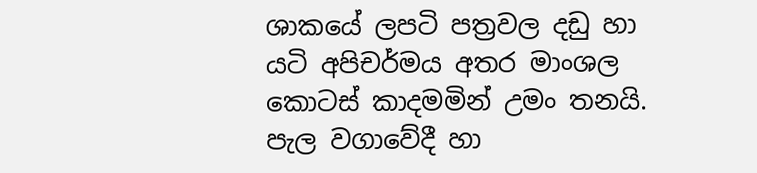ශාකයේ ලපටි පත්‍රවල දඩු හා යටි අපිචර්මය අතර මාංශල කොටස් කාදමමින් උමං තනයි. පැල වගාවේදී හා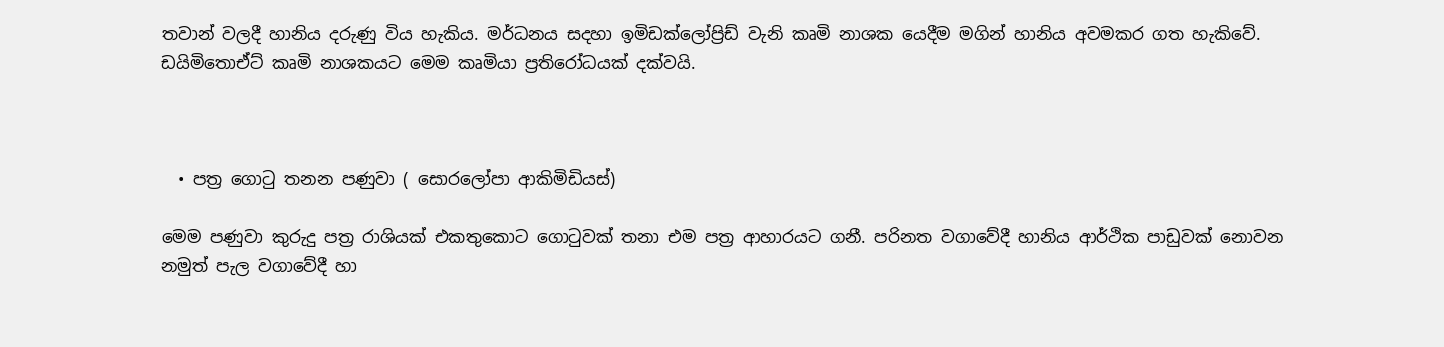තවාන් වලදී හානිය දරුණු විය හැකිය. මර්ධනය සදහා ඉමිඩක්ලෝප්‍රිඩ් වැනි කෘමි නාශක යෙදීම මගින් හානිය අවමකර ගත හැකිවේ. ඩයිමිතොඒට් කෘමි නාශකයට මෙම කෘමියා ප්‍රතිරෝධයක් දක්වයි.



  • පත්‍ර ගොටු තනන පණුවා ( සොරලෝපා ආකිමිඩියස්)

මෙම පණුවා කුරුදු පත්‍ර රාශියක් එකතුකොට ගොටුවක් තනා එම පත්‍ර ආහාරයට ගනී. පරිනත වගාවේදී හානිය ආර්ථික පාඩුවක් නොවන නමුත් පැල වගාවේදී හා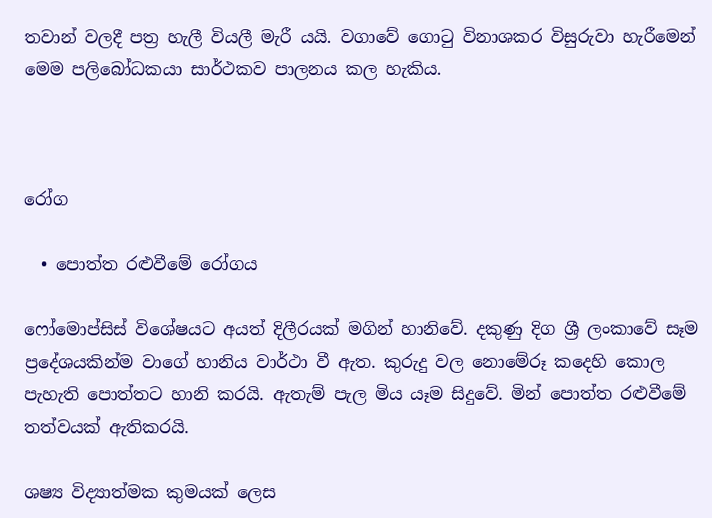තවාන් වලදී පත්‍ර හැලී වියලී මැරී යයි. වගාවේ ගොටු විනාශකර විසුරුවා හැරීමෙන් මෙම පලිබෝධකයා සාර්ථකව පාලනය කල හැකිය.



රෝග

  • පොත්ත රළුවීමේ රෝගය

ෆෝමොප්සිස් විශේෂයට අයත් දිලීරයක් මගින් හානිවේ. දකුණු දිග ශ්‍රී ලංකාවේ සෑම ප්‍රදේශයකින්ම වාගේ හානිය වාර්ථා වී ඇත. කුරුදු වල නොමේරූ කදෙහි කොල පැහැති පොත්තට හානි කරයි. ඇතැම් පැල මිය යෑම සිදුවේ. මින් පොත්ත රළුවීමේ තත්වයක් ඇතිකරයි.

ශෂ්‍ය විද්‍යාත්මක කුමයක් ලෙස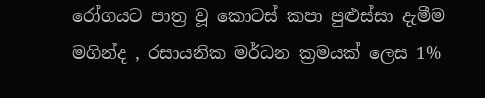රෝගයට පාත්‍ර වූ කොටස් කපා පුළුස්සා දැමීම මගින්ද , රසායනික මර්ධන ක්‍රමයක් ලෙස 1%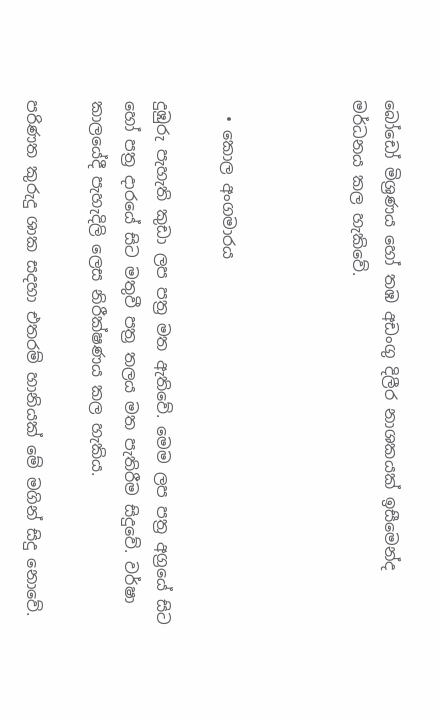බෝඩෝ මිශ්‍රණය හෝ තඹ අඩංගු දිලීර නාශකයක් ඉසීමෙන්ද මර්ධනය කල හැකිවේ.



  • කොල අංගමාරය

දුඹුරු පැහැති කුඩා ලප පත්‍ර මත ඇතිවේ. මෙම ලප පත්‍ර අග්‍රයේ සිට හෝ පත්‍ර දාරයේ සිට මතුවී පත්‍ර තලය මත පැතිරීම සිදුවේ. වර්ෂා කාලයේදී පැහැදිලි ලෙස නිරීක්ෂණය කල හැකිය.

පරිණත කුරුදු ශාක සදහා එතරම් හානියක් මේ මගින් සිදු නොවේ.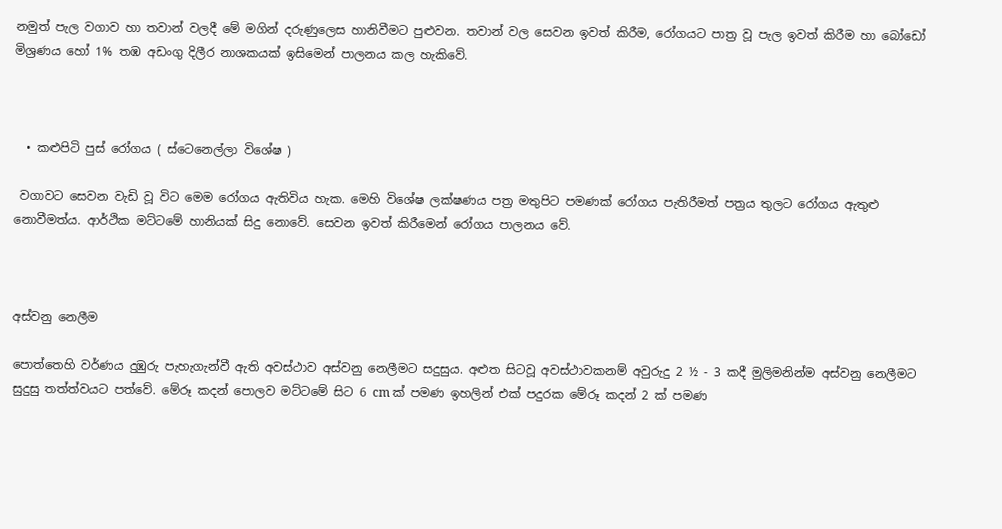නමුත් පැල වගාව හා තවාන් වලදී මේ මගින් දරුණුලෙස හානිවීමට පුළුවන. තවාන් වල සෙවන ඉවත් කිරීම, රෝගයට පාත්‍ර වූ පැල ඉවත් කිරීම හා බෝඩෝ මිශ්‍රණය හෝ 1% තඹ අඩංගු දිලීර නාශකයක් ඉසිමෙන් පාලනය කල හැකිවේ.



  • කළුපිටි පුස් රෝගය ( ස්ටෙනෙල්ලා විශේෂ )

 වගාවට සෙවන වැඩි වූ විට මෙම රෝගය ඇතිවිය හැක. මෙහි විශේෂ ලක්ෂණය පත්‍ර මතුපිට පමණක් රෝගය පැතිරීමත් පත්‍රය තුලට රෝගය ඇතුළු නොවීමත්ය. ආර්ථික මට්ටමේ හානියක් සිදු නොවේ. සෙවන ඉවත් කිරීමෙන් රෝගය පාලනය වේ.



අස්වනු නෙලීම

පොත්තෙහි වර්ණය දුඹුරු පැහැගැන්වී ඇති අවස්ථාව අස්වනු නෙලීමට සදුසුය. අළුත සිටවූ අවස්ථාවකනම් අවුරුදු 2 ½ - 3 කදී මුලිමනින්ම අස්වනු නෙලීමට සුදුසු තත්ත්වයට පත්වේ. මේරූ කදන් පොලව මට්ටමේ සිට 6 cm ක් පමණ ඉහලින් එක් පදුරක මේරූ කදන් 2 ක් පමණ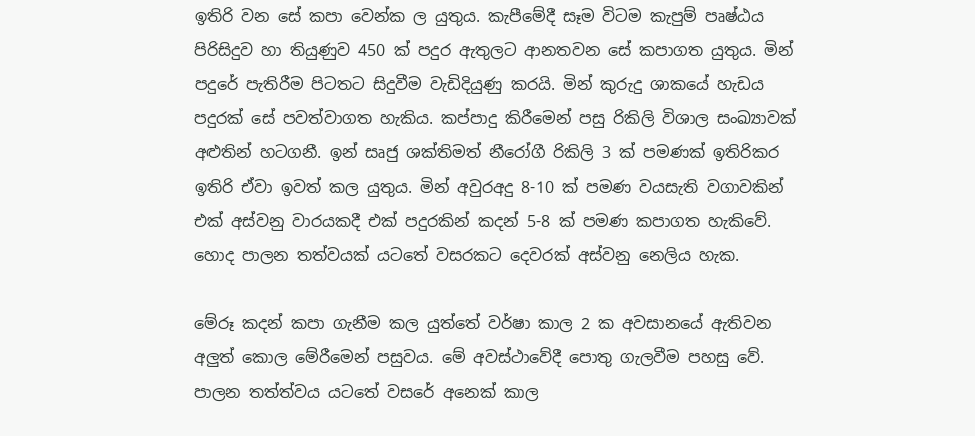ඉතිරි වන සේ කපා වෙන්ක ල යුතුය. කැපීමේදී සෑම විටම කැපුම් පෘෂ්ඨය පිරිසිදුව හා තියුණුව 450 ක් පදුර ඇතුලට ආනතවන සේ කපාගත යුතුය. මින් පදුරේ පැතිරීම පිටතට සිදුවීම වැඩිදියුණු කරයි. මින් කුරුදු ශාකයේ හැඩය පදුරක් සේ පවත්වාගත හැකිය. කප්පාදු කිරීමෙන් පසු රිකිලි විශාල සංඛ්‍යාවක් අළුතින් හටගනී. ඉන් සෘජු ශක්තිමත් නීරෝගී රිකිලි 3 ක් පමණක් ඉතිරිකර ඉතිරි ඒවා ඉවත් කල යුතුය. මින් අවුරඅදු 8-10 ක් පමණ වයසැති වගාවකින් එක් අස්වනු වාරයකදී එක් පදුරකින් කදන් 5-8 ක් පමණ කපාගත හැකිවේ. හොද පාලන තත්වයක් යටතේ වසරකට දෙවරක් අස්වනු නෙලිය හැක.

මේරූ කදන් කපා ගැනීම කල යුත්තේ වර්ෂා කාල 2 ක අවසානයේ ඇතිවන අලුත් කොල මේරීමෙන් පසුවය. මේ අවස්ථාවේදී පොතු ගැලවීම පහසු වේ. පාලන තත්ත්වය යටතේ වසරේ අනෙක් කාල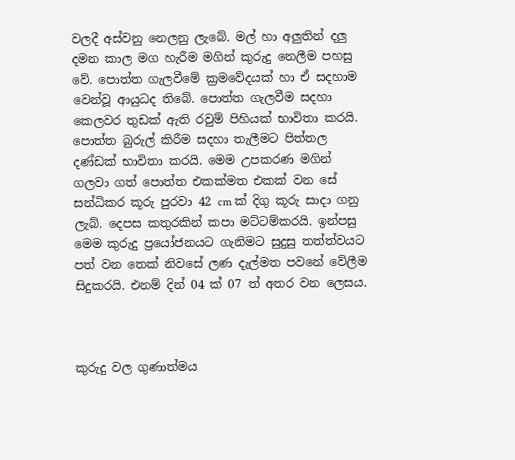වලදී අස්වනු නෙලනු ලැබේ. මල් හා අලුතින් දලු දමන කාල මග හැරීම මගින් කුරුදු නෙලීම පහසු වේ. පොත්ත ගැලවීමේ ක්‍රමවේදයක් හා ඒ සදහාම වෙන්වූ ආයුධද තිබේ. පොත්ත ගැලවීම සදහා කෙලවර තුඩක් ඇති රවුම් පිහියක් භාවිතා කරයි. පොත්ත බුරුල් කිරීම සදහා තැලීමට පිත්තල දණ්ඩක් භාවිතා කරයි. මෙම උපකරණ මගින් ගලවා ගත් පොත්ත එකක්මත එකක් වන සේ සන්ධිකර කූරු පුරවා 42 cm ක් දිගු කූරු සාදා ගනු ලැබ්. දෙපස කතුරකින් කපා මට්ටම්කරයි. ඉන්පසු මෙම කුරුදු ප්‍රයෝජනයට ගැනිමට සුදුසු තත්ත්වයට පත් වන තෙක් නිවසේ ලණ දැල්මත පවනේ වේලීම සිදුකරයි. එනම් දින් 04 ක් 07 ත් අතර වන ලෙසය.



කුරුදු වල ගුණාත්මය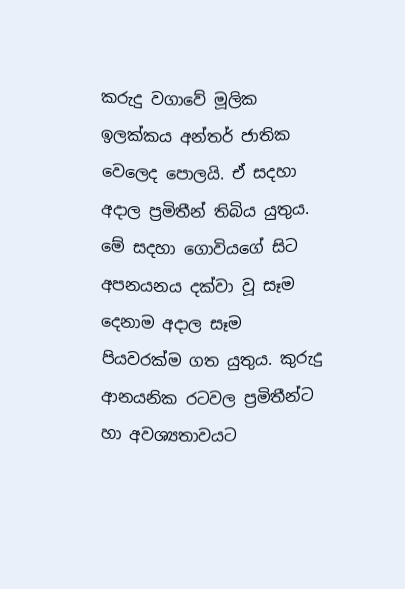කරුදු වගාවේ මූලික ඉලක්කය අන්තර් ජාතික වෙලෙද පොලයි. ඒ සදහා අදාල ප්‍රමිතීන් තිබිය යුතුය. මේ සදහා ගොවියගේ සිට අපනයනය දක්වා වූ සෑම දෙනාම අදාල සෑම පියවරක්ම ගත යුතුය. කුරුදු ආනයනික රටවල ප්‍රමිතීන්ට හා අවශ්‍යතාවයට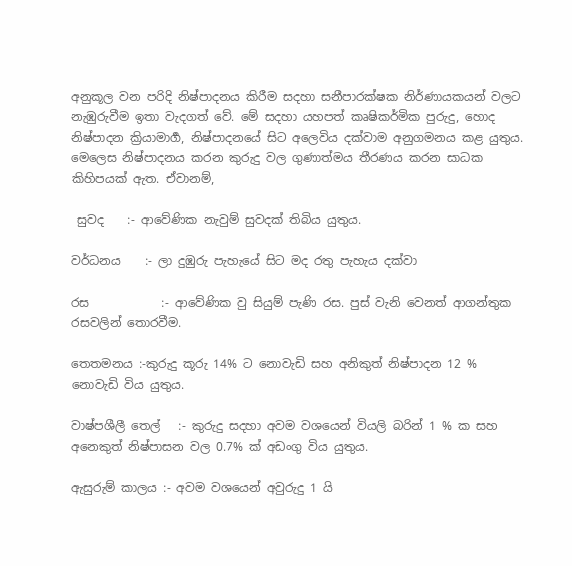අනුකූල වන පරිදි නිෂ්පාදනය කිරීම සදහා සනීපාරක්ෂක නිර්ණායකයන් වලට නැඹුරුවීම ඉතා වැදගත් වේ. මේ සදහා යහපත් කෘෂිකර්මික පුරුදු, හොද නිෂ්පාදන ක්‍රියාමාර්‍ග, නිෂ්පාදනයේ සිට අලෙවිය දක්වාම අනුගමනය කළ යුතුය. මෙලෙස නිෂ්පාදනය කරන කුරුදු වල ගුණාත්මය තීරණය කරන සාධක කිහිපයක් ඇත. ඒවානම්,

 සුවද    :- ආවේණික නැවුම් සුවදක් තිබිය යුතුය.

වර්ධනය    :- ලා දුඹුරු පැහැයේ සිට මද රතු පැහැය දක්වා

රස            :- ආවේණික වු සියුම් පැණි රස. පුස් වැනි වෙනත් ආගන්තුක රසවලින් තොරවීම.

තෙතමනය :-කුරුදු කූරු 14% ට නොවැඩි සහ අනිකුත් නිෂ්පාදන 12 % නොවැඩි විය යුතුය.

වාෂ්පශීලී තෙල්   :- කුරුදු සදහා අවම වශයෙන් වියලි බරින් 1 % ක සහ අනෙකුත් නිෂ්පාසන වල 0.7% ක් අඩංගු විය යුතුය.

ඇසුරුම් කාලය :- අවම වශයෙන් අවුරුදු 1 යි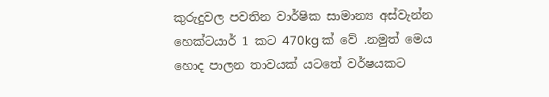කුරුදුවල පවතින වාර්ෂික සාමාන්‍ය අස්වැන්න හෙක්ටයාර් 1 කට 470kg ක් වේ .නමුත් මෙය හොද පාලන තාවයක් යටතේ වර්ෂයකට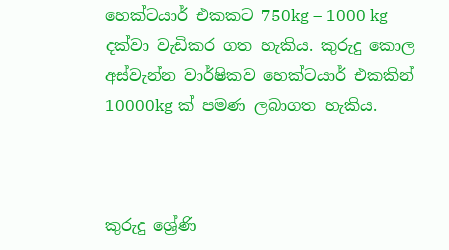හෙක්ටයාර් එකකට 750kg – 1000 kg දක්වා වැඩිකර ගත හැකිය. කුරුදු කොල අස්වැන්න වාර්ෂිකව හෙක්ටයාර් එකකින් 10000kg ක් පමණ ලබාගත හැකිය.



කුරුදු ශ්‍රේණි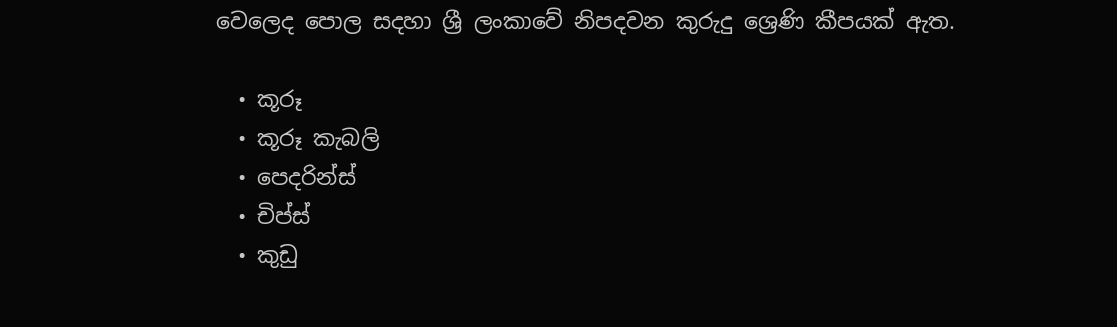වෙලෙද පොල සදහා ශ්‍රී ලංකාවේ නිපදවන කුරුදු ශ්‍රෙණි කීපයක් ඇත.

  • කූරූ
  • කූරූ කැබලි
  • පෙදරින්ස්
  • චිප්ස්
  • කුඩු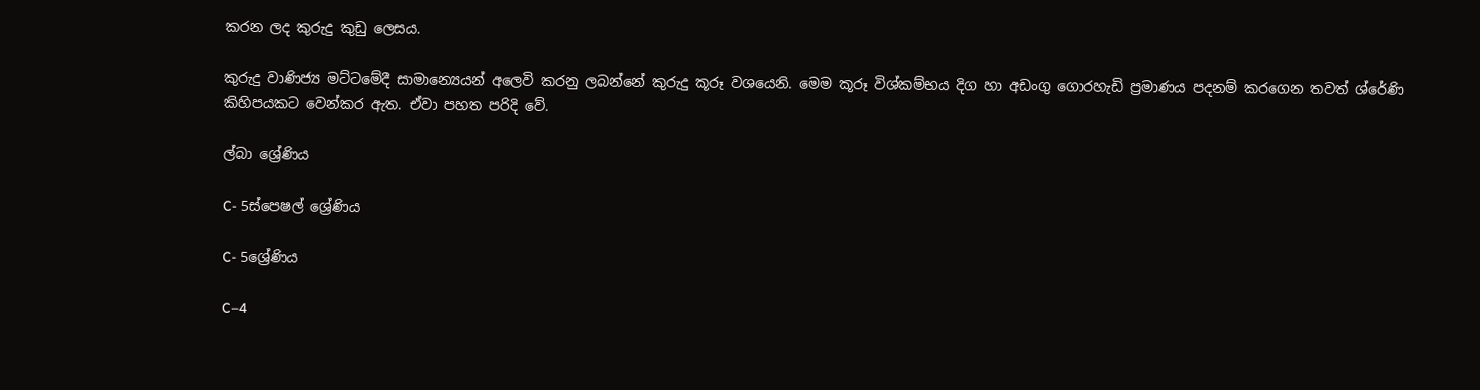කරන ලද කුරුදු කුඩු ලෙසය.

කුරුදු වාණිජ්‍ය මට්ටමේදී සාමාන්‍යෙයන් අලෙවි කරනු ලබන්නේ කුරුදු කූරූ වශයෙනි. මෙම කූරූ විශ්කම්භය දිග හා අඩංගු ගොරහැඩි ප්‍රමාණය පදනම් කරගෙන තවත් ශ්රේණි කිහිපයකට වෙන්කර ඇත. ඒවා පහත පරිදි වේ.

ල්බා ශ්‍රේණිය

C- 5ස්පෙෂල් ශ්‍රේණිය

C- 5ශ්‍රේණිය

C–4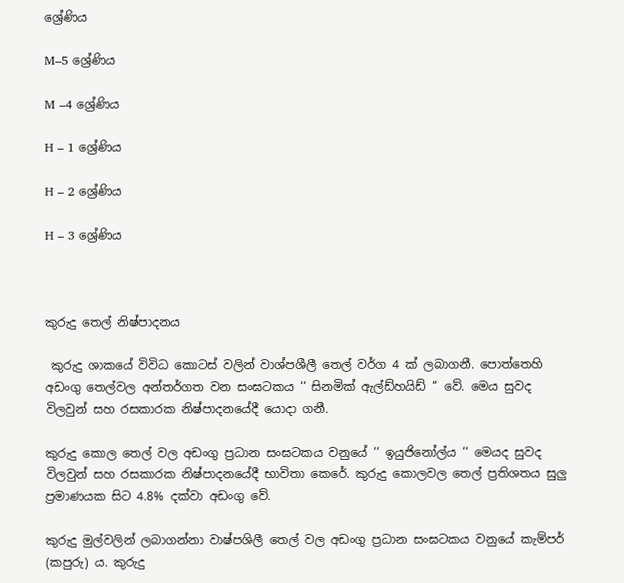ශ්‍රේණිය

M–5 ශ්‍රේණිය

M –4 ශ්‍රේණිය

H – 1 ශ්‍රේණිය

H – 2 ශ්‍රේණිය

H – 3 ශ්‍රේණිය



කුරුදු තෙල් නිෂ්පාදනය

 කුරුදු ශාකයේ විවිධ කොටස් වලින් වාශ්පශීලී තෙල් වර්ග 4 ක් ලබාගනී. පොත්තෙහි අඩංගු තෙල්වල අන්තර්ගත වන සංඝටකය ‘‘ සිනමික් ඇල්ඩ්හයිඩ් ‘‘ වේ. මෙය සුවද විලවුන් සහ රසකාරක නිෂ්පාදනයේදී යොදා ගනී.

කුරුදු කොල තෙල් වල අඩංගු ප්‍රධාන සංඝටකය වනුයේ ‘‘ ඉයුජිනෝල්ය ‘‘ මෙයද සුවද විලවුන් සහ රසකාරක නිෂ්පාදනයේදී භාවිතා කෙරේ. කුරුදු කොලවල තෙල් ප්‍රතිශතය සුලු ප්‍රමාණයක සිට 4.8% දක්වා අඩංගු වේ.

කුරුදු මුල්වලින් ලබාගන්නා වාෂ්පශිලී තෙල් වල අඩංගු ප්‍රධාන සංඝටකය වනුයේ කැම්පර් (කපුරු) ය. කුරුදු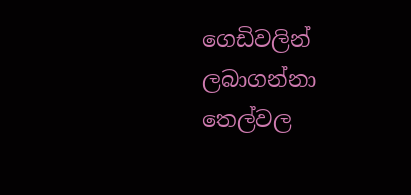ගෙඩිවලින් ලබාගන්නා තෙල්වල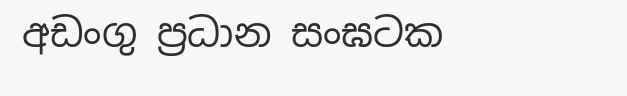අඩංගු ප්‍රධාන සංඝටක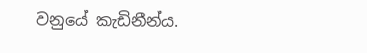වනුයේ කැඩිනීන්ය.